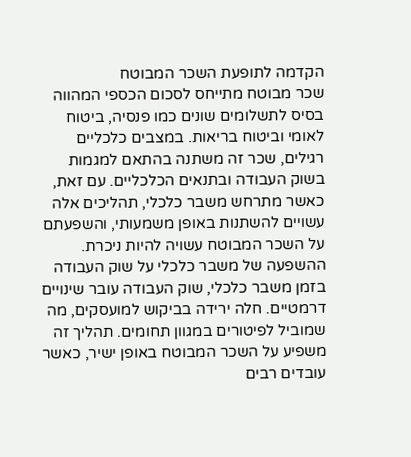הקדמה לתופעת השכר המבוטח
שכר מבוטח מתייחס לסכום הכספי המהווה בסיס לתשלומים שונים כמו פנסיה, ביטוח לאומי וביטוח בריאות. במצבים כלכליים רגילים, שכר זה משתנה בהתאם למגמות בשוק העבודה ובתנאים הכלכליים. עם זאת, כאשר מתרחש משבר כלכלי, תהליכים אלה עשויים להשתנות באופן משמעותי, והשפעתם על השכר המבוטח עשויה להיות ניכרת.
ההשפעה של משבר כלכלי על שוק העבודה
בזמן משבר כלכלי, שוק העבודה עובר שינויים דרמטיים. חלה ירידה בביקוש למועסקים, מה שמוביל לפיטורים במגוון תחומים. תהליך זה משפיע על השכר המבוטח באופן ישיר, כאשר עובדים רבים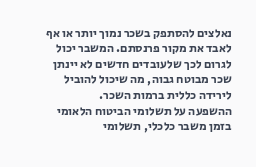נאלצים להסתפק בשכר נמוך יותר או אף לאבד את מקור פרנסתם. המשבר יכול לגרום לכך שלעובדים חדשים לא יינתן שכר מבוטח גבוה, מה שיכול להוביל לירידה כללית ברמות השכר.
ההשפעה על תשלומי הביטוח הלאומי
בזמן משבר כלכלי, תשלומי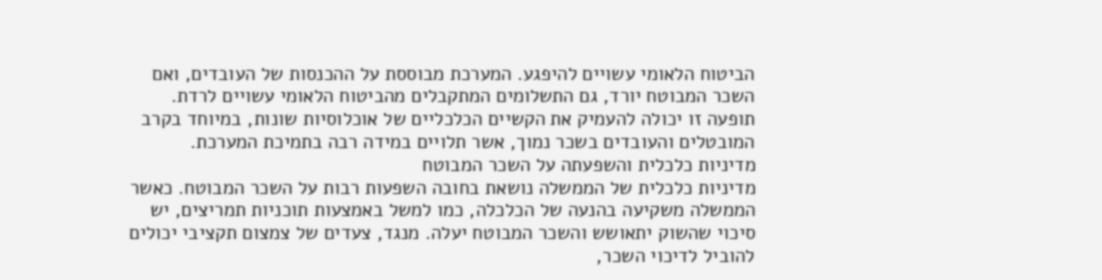הביטוח הלאומי עשויים להיפגע. המערכת מבוססת על ההכנסות של העובדים, ואם השכר המבוטח יורד, גם התשלומים המתקבלים מהביטוח הלאומי עשויים לרדת. תופעה זו יכולה להעמיק את הקשיים הכלכליים של אוכלוסיות שונות, במיוחד בקרב המובטלים והעובדים בשכר נמוך, אשר תלויים במידה רבה בתמיכת המערכת.
מדיניות כלכלית והשפעתה על השכר המבוטח
מדיניות כלכלית של הממשלה נושאת בחובה השפעות רבות על השכר המבוטח. כאשר הממשלה משקיעה בהנעה של הכלכלה, כמו למשל באמצעות תוכניות תמריצים, יש סיכוי שהשוק יתאושש והשכר המבוטח יעלה. מנגד, צעדים של צמצום תקציבי יכולים להוביל לדיכוי השכר,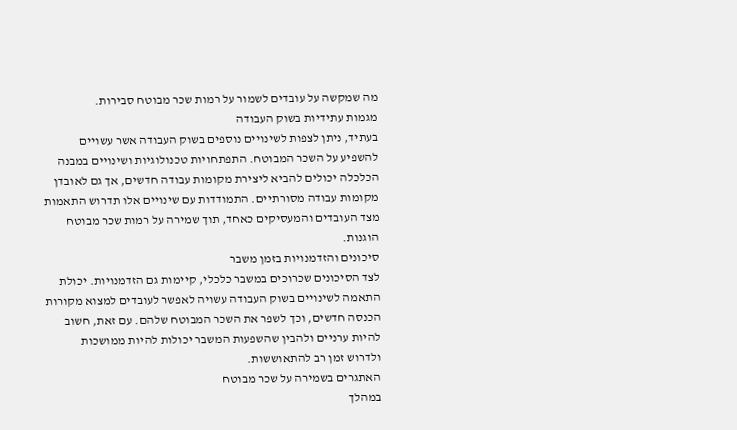מה שמקשה על עובדים לשמור על רמות שכר מבוטח סבירות.
מגמות עתידיות בשוק העבודה
בעתיד, ניתן לצפות לשינויים נוספים בשוק העבודה אשר עשויים להשפיע על השכר המבוטח. התפתחויות טכנולוגיות ושינויים במבנה הכלכלה יכולים להביא ליצירת מקומות עבודה חדשים, אך גם לאובדן מקומות עבודה מסורתיים. התמודדות עם שינויים אלו תדרוש התאמות מצד העובדים והמעסיקים כאחד, תוך שמירה על רמות שכר מבוטח הוגנות.
סיכונים והזדמנויות בזמן משבר
לצד הסיכונים שכרוכים במשבר כלכלי, קיימות גם הזדמנויות. יכולת התאמה לשינויים בשוק העבודה עשויה לאפשר לעובדים למצוא מקורות הכנסה חדשים, וכך לשפר את השכר המבוטח שלהם. עם זאת, חשוב להיות ערניים ולהבין שהשפעות המשבר יכולות להיות ממושכות ולדרוש זמן רב להתאוששות.
האתגרים בשמירה על שכר מבוטח
במהלך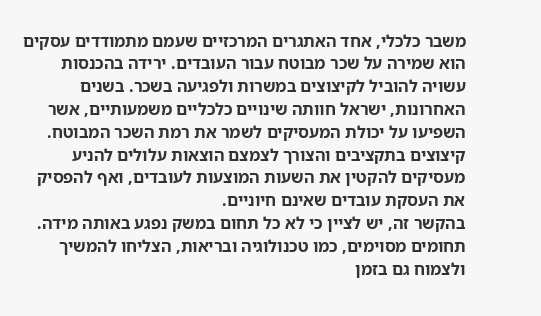משבר כלכלי, אחד האתגרים המרכזיים שעמם מתמודדים עסקים הוא שמירה על שכר מבוטח עבור העובדים. ירידה בהכנסות עשויה להוביל לקיצוצים במשרות ולפגיעה בשכר. בשנים האחרונות, ישראל חוותה שינויים כלכליים משמעותיים, אשר השפיעו על יכולת המעסיקים לשמר את רמת השכר המבוטח. קיצוצים בתקציבים והצורך לצמצם הוצאות עלולים להניע מעסיקים להקטין את השעות המוצעות לעובדים, ואף להפסיק את העסקת עובדים שאינם חיוניים.
בהקשר זה, יש לציין כי לא כל תחום במשק נפגע באותה מידה. תחומים מסוימים, כמו טכנולוגיה ובריאות, הצליחו להמשיך ולצמוח גם בזמן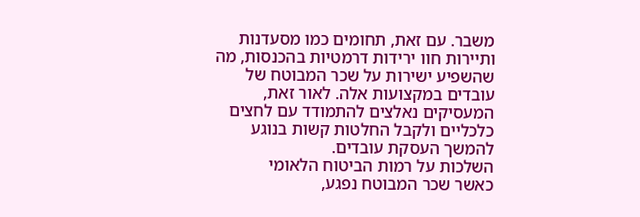משבר. עם זאת, תחומים כמו מסעדנות ותיירות חוו ירידות דרמטיות בהכנסות, מה שהשפיע ישירות על שכר המבוטח של עובדים במקצועות אלה. לאור זאת, המעסיקים נאלצים להתמודד עם לחצים כלכליים ולקבל החלטות קשות בנוגע להמשך העסקת עובדים.
השלכות על רמות הביטוח הלאומי
כאשר שכר המבוטח נפגע,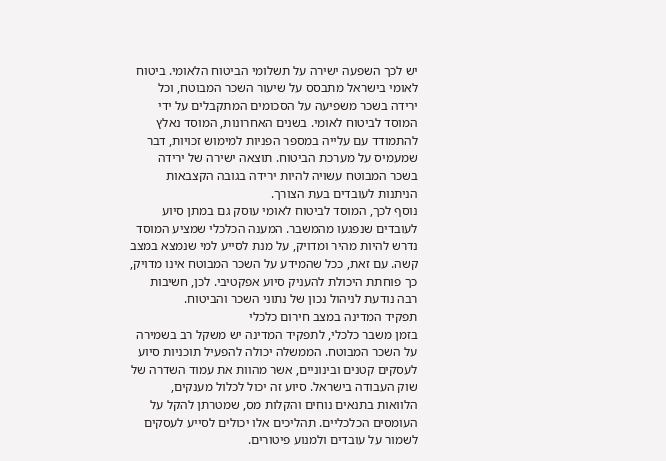יש לכך השפעה ישירה על תשלומי הביטוח הלאומי. ביטוח לאומי בישראל מתבסס על שיעור השכר המבוטח, וכל ירידה בשכר משפיעה על הסכומים המתקבלים על ידי המוסד לביטוח לאומי. בשנים האחרונות, המוסד נאלץ להתמודד עם עלייה במספר הפניות למימוש זכויות, דבר שמעמיס על מערכת הביטוח. תוצאה ישירה של ירידה בשכר המבוטח עשויה להיות ירידה בגובה הקצבאות הניתנות לעובדים בעת הצורך.
נוסף לכך, המוסד לביטוח לאומי עוסק גם במתן סיוע לעובדים שנפגעו מהמשבר. המענה הכלכלי שמציע המוסד נדרש להיות מהיר ומדויק, על מנת לסייע למי שנמצא במצב קשה. עם זאת, ככל שהמידע על השכר המבוטח אינו מדויק, כך פוחתת היכולת להעניק סיוע אפקטיבי. לכן, חשיבות רבה נודעת לניהול נכון של נתוני השכר והביטוח.
תפקיד המדינה במצב חירום כלכלי
בזמן משבר כלכלי, לתפקיד המדינה יש משקל רב בשמירה על השכר המבוטח. הממשלה יכולה להפעיל תוכניות סיוע לעסקים קטנים ובינוניים, אשר מהוות את עמוד השדרה של שוק העבודה בישראל. סיוע זה יכול לכלול מענקים, הלוואות בתנאים נוחים והקלות מס, שמטרתן להקל על העומסים הכלכליים. תהליכים אלו יכולים לסייע לעסקים לשמור על עובדים ולמנוע פיטורים.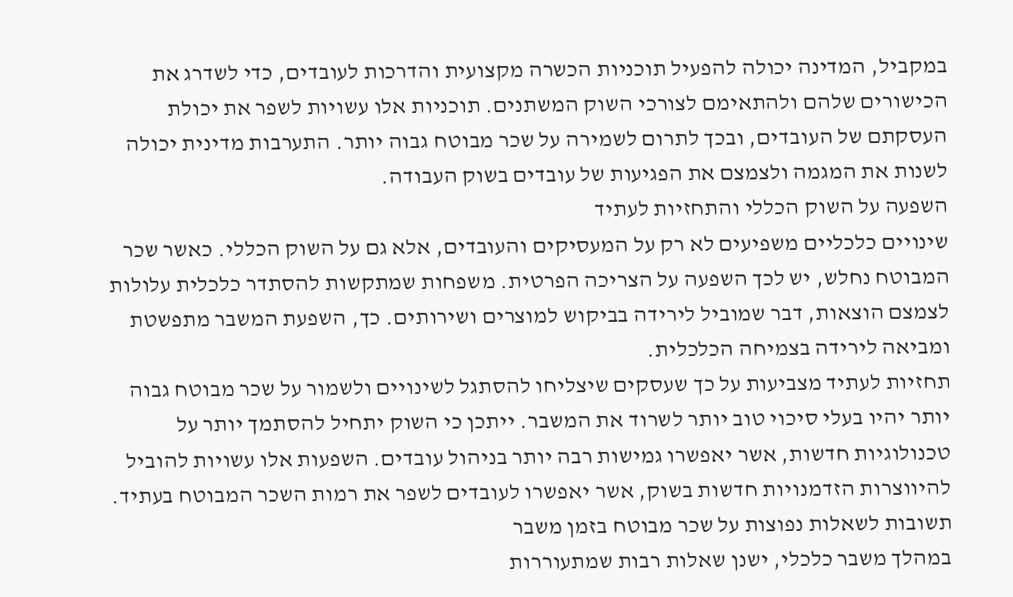במקביל, המדינה יכולה להפעיל תוכניות הכשרה מקצועית והדרכות לעובדים, כדי לשדרג את הכישורים שלהם ולהתאימם לצורכי השוק המשתנים. תוכניות אלו עשויות לשפר את יכולת העסקתם של העובדים, ובכך לתרום לשמירה על שכר מבוטח גבוה יותר. התערבות מדינית יכולה לשנות את המגמה ולצמצם את הפגיעות של עובדים בשוק העבודה.
השפעה על השוק הכללי והתחזיות לעתיד
שינויים כלכליים משפיעים לא רק על המעסיקים והעובדים, אלא גם על השוק הכללי. כאשר שכר המבוטח נחלש, יש לכך השפעה על הצריכה הפרטית. משפחות שמתקשות להסתדר כלכלית עלולות לצמצם הוצאות, דבר שמוביל לירידה בביקוש למוצרים ושירותים. כך, השפעת המשבר מתפשטת ומביאה לירידה בצמיחה הכלכלית.
תחזיות לעתיד מצביעות על כך שעסקים שיצליחו להסתגל לשינויים ולשמור על שכר מבוטח גבוה יותר יהיו בעלי סיכוי טוב יותר לשרוד את המשבר. ייתכן כי השוק יתחיל להסתמך יותר על טכנולוגיות חדשות, אשר יאפשרו גמישות רבה יותר בניהול עובדים. השפעות אלו עשויות להוביל להיווצרות הזדמנויות חדשות בשוק, אשר יאפשרו לעובדים לשפר את רמות השכר המבוטח בעתיד.
תשובות לשאלות נפוצות על שכר מבוטח בזמן משבר
במהלך משבר כלכלי, ישנן שאלות רבות שמתעוררות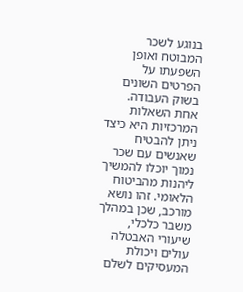בנוגע לשכר המבוטח ואופן השפעתו על הפרטים השונים בשוק העבודה. אחת השאלות המרכזיות היא כיצד ניתן להבטיח שאנשים עם שכר נמוך יוכלו להמשיך ליהנות מהביטוח הלאומי. זהו נושא מורכב, שכן במהלך משבר כלכלי, שיעורי האבטלה עולים ויכולת המעסיקים לשלם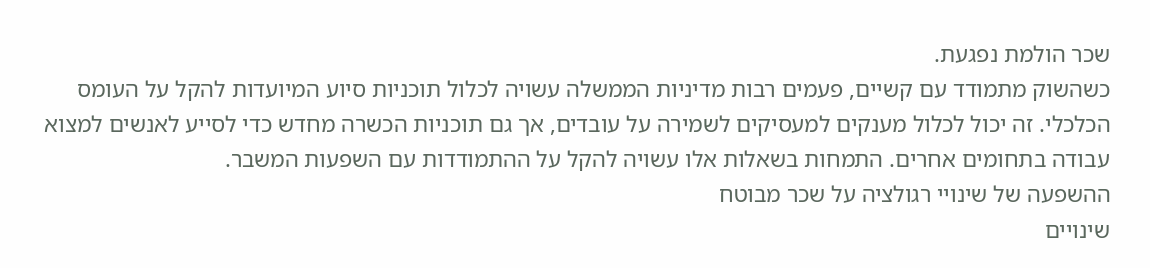שכר הולמת נפגעת.
כשהשוק מתמודד עם קשיים, פעמים רבות מדיניות הממשלה עשויה לכלול תוכניות סיוע המיועדות להקל על העומס הכלכלי. זה יכול לכלול מענקים למעסיקים לשמירה על עובדים, אך גם תוכניות הכשרה מחדש כדי לסייע לאנשים למצוא עבודה בתחומים אחרים. התמחות בשאלות אלו עשויה להקל על ההתמודדות עם השפעות המשבר.
ההשפעה של שינויי רגולציה על שכר מבוטח
שינויים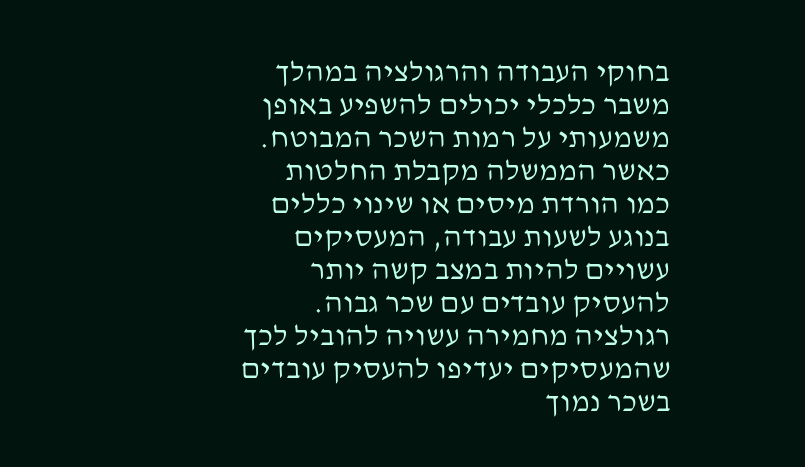בחוקי העבודה והרגולציה במהלך משבר כלכלי יכולים להשפיע באופן משמעותי על רמות השכר המבוטח. כאשר הממשלה מקבלת החלטות כמו הורדת מיסים או שינוי כללים בנוגע לשעות עבודה, המעסיקים עשויים להיות במצב קשה יותר להעסיק עובדים עם שכר גבוה. רגולציה מחמירה עשויה להוביל לכך שהמעסיקים יעדיפו להעסיק עובדים בשכר נמוך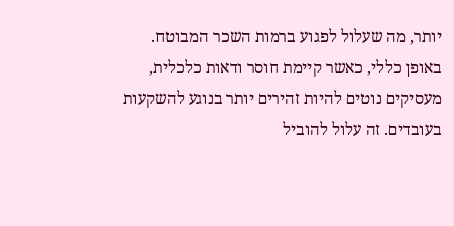יותר, מה שעלול לפגוע ברמות השכר המבוטח.
באופן כללי, כאשר קיימת חוסר ודאות כלכלית, מעסיקים נוטים להיות זהירים יותר בנוגע להשקעות בעובדים. זה עלול להוביל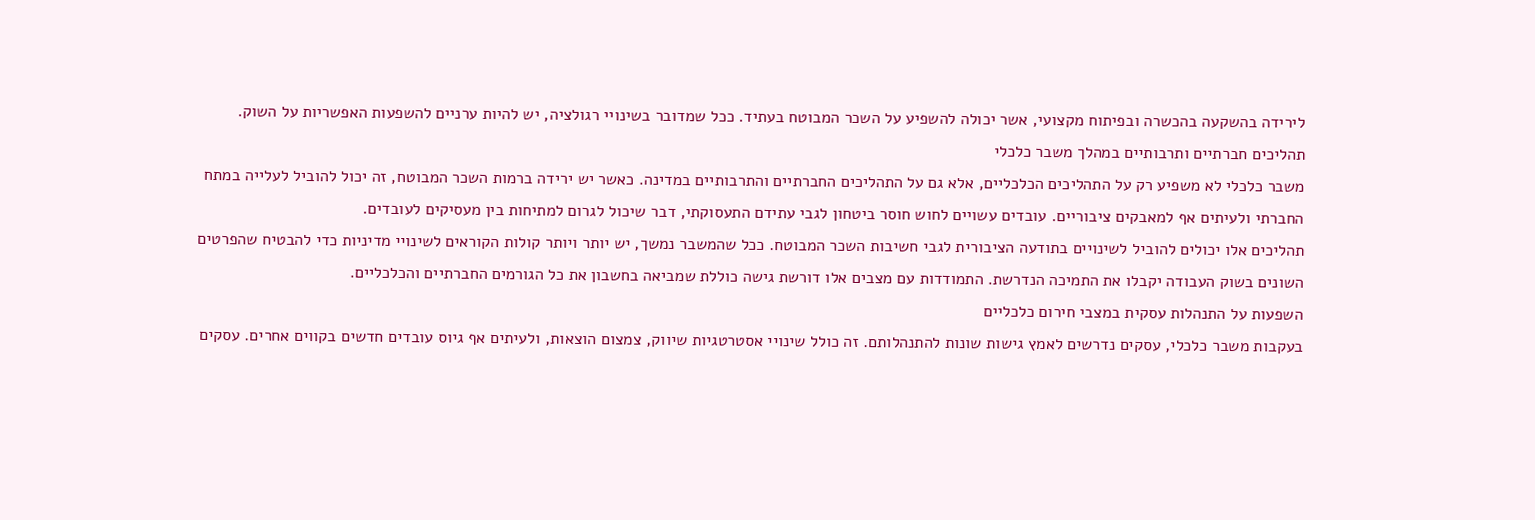לירידה בהשקעה בהכשרה ובפיתוח מקצועי, אשר יכולה להשפיע על השכר המבוטח בעתיד. ככל שמדובר בשינויי רגולציה, יש להיות ערניים להשפעות האפשריות על השוק.
תהליכים חברתיים ותרבותיים במהלך משבר כלכלי
משבר כלכלי לא משפיע רק על התהליכים הכלכליים, אלא גם על התהליכים החברתיים והתרבותיים במדינה. כאשר יש ירידה ברמות השכר המבוטח, זה יכול להוביל לעלייה במתח החברתי ולעיתים אף למאבקים ציבוריים. עובדים עשויים לחוש חוסר ביטחון לגבי עתידם התעסוקתי, דבר שיכול לגרום למתיחות בין מעסיקים לעובדים.
תהליכים אלו יכולים להוביל לשינויים בתודעה הציבורית לגבי חשיבות השכר המבוטח. ככל שהמשבר נמשך, יש יותר ויותר קולות הקוראים לשינויי מדיניות כדי להבטיח שהפרטים השונים בשוק העבודה יקבלו את התמיכה הנדרשת. התמודדות עם מצבים אלו דורשת גישה כוללת שמביאה בחשבון את כל הגורמים החברתיים והכלכליים.
השפעות על התנהלות עסקית במצבי חירום כלכליים
בעקבות משבר כלכלי, עסקים נדרשים לאמץ גישות שונות להתנהלותם. זה כולל שינויי אסטרטגיות שיווק, צמצום הוצאות, ולעיתים אף גיוס עובדים חדשים בקווים אחרים. עסקים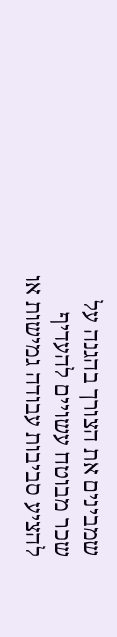שמבינים את הצורך בהגנה על שכר מבוטח עשויים להעדיף להציע סביבות עבודה גמישות או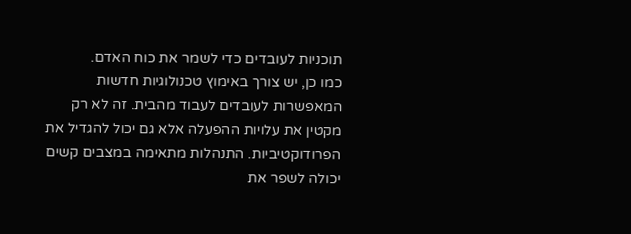תוכניות לעובדים כדי לשמר את כוח האדם.
כמו כן, יש צורך באימוץ טכנולוגיות חדשות המאפשרות לעובדים לעבוד מהבית. זה לא רק מקטין את עלויות ההפעלה אלא גם יכול להגדיל את הפרודוקטיביות. התנהלות מתאימה במצבים קשים יכולה לשפר את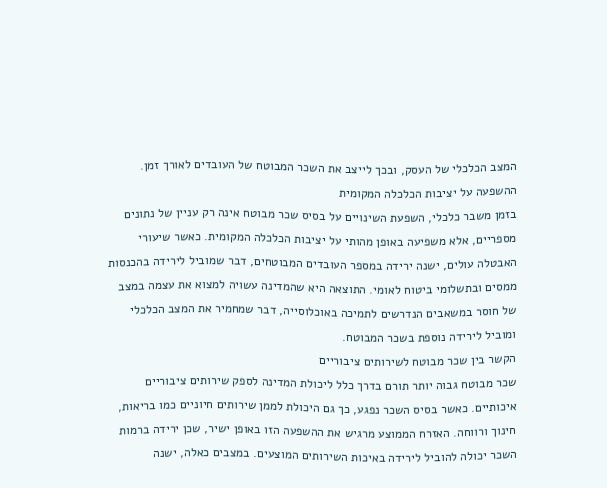המצב הכלכלי של העסק, ובכך לייצב את השכר המבוטח של העובדים לאורך זמן.
ההשפעה על יציבות הכלכלה המקומית
בזמן משבר כלכלי, השפעת השינויים על בסיס שכר מבוטח אינה רק עניין של נתונים מספריים, אלא משפיעה באופן מהותי על יציבות הכלכלה המקומית. כאשר שיעורי האבטלה עולים, ישנה ירידה במספר העובדים המבוטחים, דבר שמוביל לירידה בהכנסות ממסים ובתשלומי ביטוח לאומי. התוצאה היא שהמדינה עשויה למצוא את עצמה במצב של חוסר במשאבים הנדרשים לתמיכה באוכלוסייה, דבר שמחמיר את המצב הכלכלי ומוביל לירידה נוספת בשכר המבוטח.
הקשר בין שכר מבוטח לשירותים ציבוריים
שכר מבוטח גבוה יותר תורם בדרך כלל ליכולת המדינה לספק שירותים ציבוריים איכותיים. כאשר בסיס השכר נפגע, כך גם היכולת לממן שירותים חיוניים כמו בריאות, חינוך ורווחה. האזרח הממוצע מרגיש את ההשפעה הזו באופן ישיר, שכן ירידה ברמות השכר יכולה להוביל לירידה באיכות השירותים המוצעים. במצבים כאלה, ישנה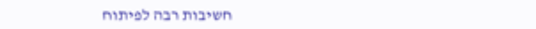חשיבות רבה לפיתוח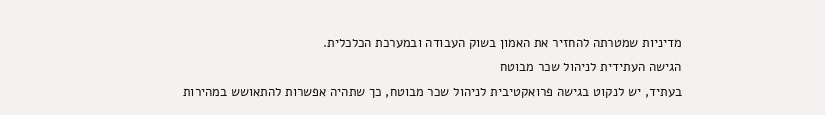מדיניות שמטרתה להחזיר את האמון בשוק העבודה ובמערכת הכלכלית.
הגישה העתידית לניהול שכר מבוטח
בעתיד, יש לנקוט בגישה פרואקטיבית לניהול שכר מבוטח, כך שתהיה אפשרות להתאושש במהירות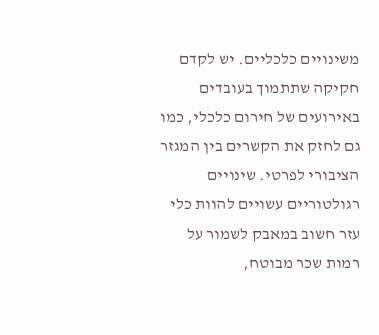משינויים כלכליים. יש לקדם חקיקה שתתמוך בעובדים באירועים של חירום כלכלי, כמו גם לחזק את הקשרים בין המגזר הציבורי לפרטי. שינויים רגולטוריים עשויים להוות כלי עזר חשוב במאבק לשמור על רמות שכר מבוטח,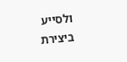ולסייע ביצירת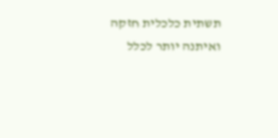תשתית כלכלית חזקה ואיתנה יותר לכלל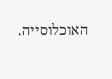האוכלוסייה.